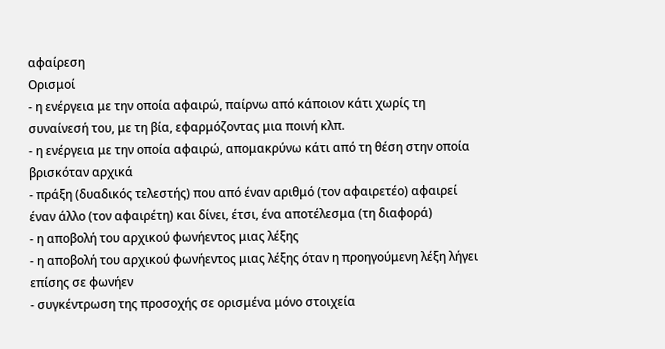αφαίρεση
Ορισμοί
- η ενέργεια με την οποία αφαιρώ, παίρνω από κάποιον κάτι χωρίς τη συναίνεσή του, με τη βία, εφαρμόζοντας μια ποινή κλπ.
- η ενέργεια με την οποία αφαιρώ, απομακρύνω κάτι από τη θέση στην οποία βρισκόταν αρχικά
- πράξη (δυαδικός τελεστής) που από έναν αριθμό (τον αφαιρετέο) αφαιρεί έναν άλλο (τον αφαιρέτη) και δίνει, έτσι, ένα αποτέλεσμα (τη διαφορά)
- η αποβολή του αρχικού φωνήεντος μιας λέξης
- η αποβολή του αρχικού φωνήεντος μιας λέξης όταν η προηγούμενη λέξη λήγει επίσης σε φωνήεν
- συγκέντρωση της προσοχής σε ορισμένα μόνο στοιχεία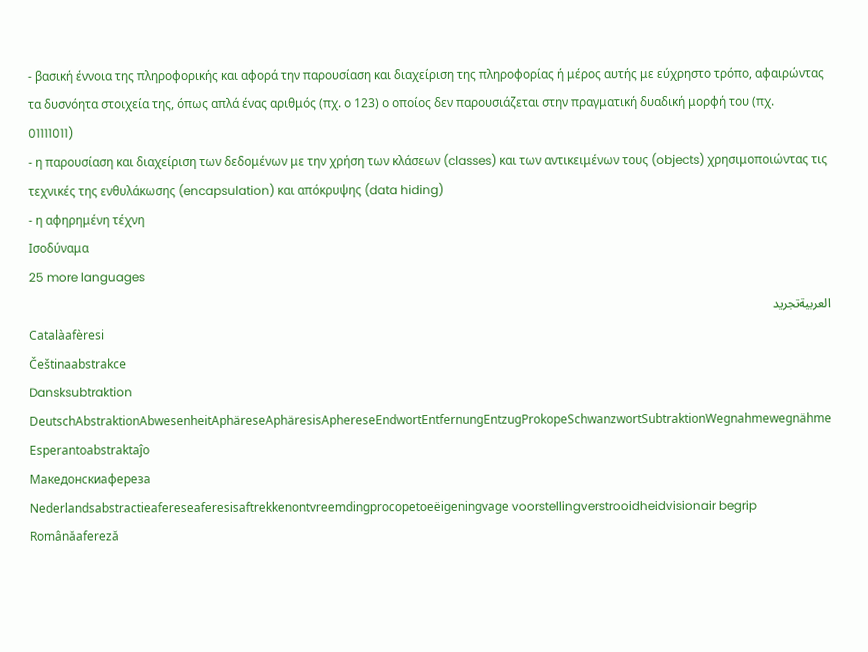- βασική έννοια της πληροφορικής και αφορά την παρουσίαση και διαχείριση της πληροφορίας ή μέρος αυτής με εύχρηστο τρόπο, αφαιρώντας τα δυσνόητα στοιχεία της, όπως απλά ένας αριθμός (πχ. ο 123) ο οποίος δεν παρουσιάζεται στην πραγματική δυαδική μορφή του (πχ. 01111011)
- η παρουσίαση και διαχείριση των δεδομένων με την χρήση των κλάσεων (classes) και των αντικειμένων τους (objects) χρησιμοποιώντας τις τεχνικές της ενθυλάκωσης (encapsulation) και απόκρυψης (data hiding)
- η αφηρημένη τέχνη
Ισοδύναμα
25 more languages
العربيةتجريد
Catalàafèresi
Češtinaabstrakce
Dansksubtraktion
DeutschAbstraktionAbwesenheitAphäreseAphäresisAphereseEndwortEntfernungEntzugProkopeSchwanzwortSubtraktionWegnahmewegnähme
Esperantoabstraktaĵo
Македонскиафереза
Nederlandsabstractieafereseaferesisaftrekkenontvreemdingprocopetoeëigeningvage voorstellingverstrooidheidvisionair begrip
Românăafereză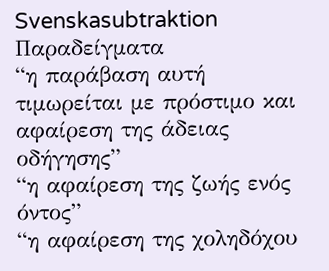Svenskasubtraktion
Παραδείγματα
“η παράβαση αυτή τιμωρείται με πρόστιμο και αφαίρεση της άδειας οδήγησης”
“η αφαίρεση της ζωής ενός όντος”
“η αφαίρεση της χοληδόχου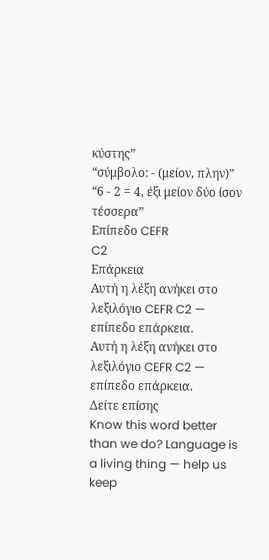κύστης”
“σύμβολο: - (μείον, πλην)”
“6 - 2 = 4, έξι μείον δύο ίσον τέσσερα”
Επίπεδο CEFR
C2
Επάρκεια
Αυτή η λέξη ανήκει στο λεξιλόγιο CEFR C2 — επίπεδο επάρκεια.
Αυτή η λέξη ανήκει στο λεξιλόγιο CEFR C2 — επίπεδο επάρκεια.
Δείτε επίσης
Know this word better than we do? Language is a living thing — help us keep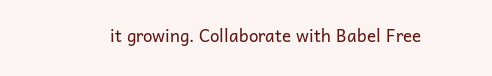it growing. Collaborate with Babel Free